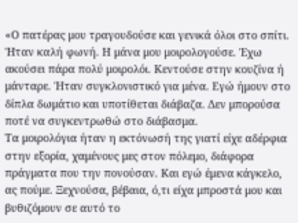«Ο πατέρας μου τραγουδούσε και γενικά όλοι στο σπίτι. Ήταν καλή φωνή. Η μάνα μου μοιρολογούσε. Έχω ακούσει πάρα πολύ μοιρολόι. Κεντούσε στην κουζίνα ή μάνταρε. Ήταν συγκλονιστικό για μένα. Εγώ ήμουν στο δίπλα δωμάτιο και υποτίθεται διάβαζα. Δεν μπορούσα ποτέ να συγκεντρωθώ στο διάβασμα.
Τα μοιρολόγια ήταν η εκτόνωσή της γιατί είχε αδέρφια στην εξορία, χαμένους μες στον πόλεμο, διάφορα πράγματα που την πονούσαν. Και εγώ έμενα κάγκελο, ας πούμε. Ξεχνούσα, βέβαια, ό,τι είχα μπροστά μου και βυθιζόμουν σε αυτό το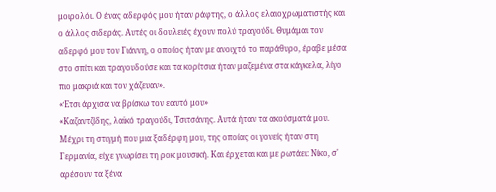μοιρολόι. Ο ένας αδερφός μου ήταν ράφτης, ο άλλος ελαιοχρωματιστής και ο άλλος σιδεράς. Αυτές οι δουλειές έχουν πολύ τραγούδι. Θυμάμαι τον αδερφό μου τον Γιάννη, ο οποίος ήταν με ανοιχτό το παράθυρο, έραβε μέσα στο σπίτι και τραγουδούσε και τα κορίτσια ήταν μαζεμένα στα κάγκελα, λίγο πιο μακριά και τον χάζευαν».
«Έτσι άρχισα να βρίσκω τον εαυτό μου»
«Καζαντζίδης, λαϊκό τραγούδι, Τσιτσάνης. Αυτά ήταν τα ακούσματά μου. Μέχρι τη στιγμή που μια ξαδέρφη μου, της οποίας οι γονείς ήταν στη Γερμανία, είχε γνωρίσει τη ροκ μουσική. Και έρχεται και με ρωτάει: Νίκο, σ' αρέσουν τα ξένα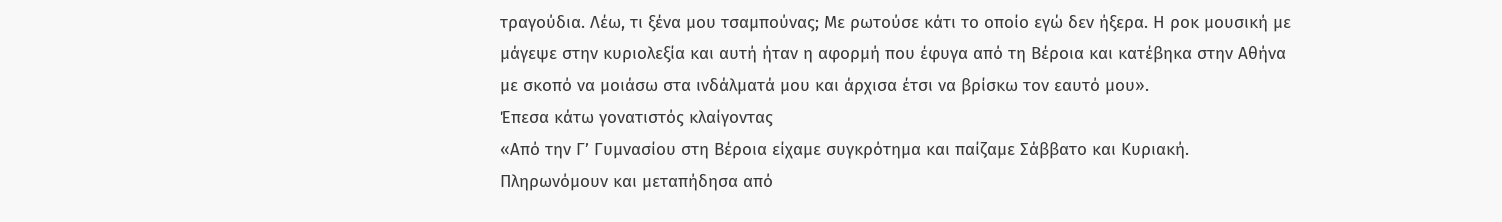τραγούδια. Λέω, τι ξένα μου τσαμπούνας; Με ρωτούσε κάτι το οποίο εγώ δεν ήξερα. Η ροκ μουσική με μάγεψε στην κυριολεξία και αυτή ήταν η αφορμή που έφυγα από τη Βέροια και κατέβηκα στην Αθήνα με σκοπό να μοιάσω στα ινδάλματά μου και άρχισα έτσι να βρίσκω τον εαυτό μου».
Έπεσα κάτω γονατιστός κλαίγοντας
«Από την Γ’ Γυμνασίου στη Βέροια είχαμε συγκρότημα και παίζαμε Σάββατο και Κυριακή. Πληρωνόμουν και μεταπήδησα από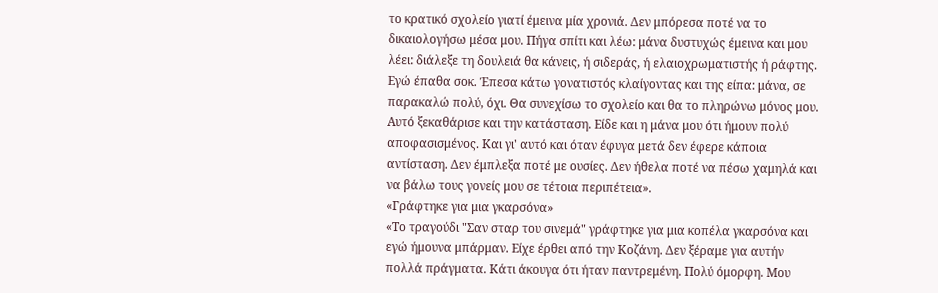το κρατικό σχολείο γιατί έμεινα μία χρονιά. Δεν μπόρεσα ποτέ να το δικαιολογήσω μέσα μου. Πήγα σπίτι και λέω: μάνα δυστυχώς έμεινα και μου λέει: διάλεξε τη δουλειά θα κάνεις, ή σιδεράς, ή ελαιοχρωματιστής ή ράφτης. Εγώ έπαθα σοκ. Έπεσα κάτω γονατιστός κλαίγοντας και της είπα: μάνα, σε παρακαλώ πολύ, όχι. Θα συνεχίσω το σχολείο και θα το πληρώνω μόνος μου. Αυτό ξεκαθάρισε και την κατάσταση. Είδε και η μάνα μου ότι ήμουν πολύ αποφασισμένος. Και γι' αυτό και όταν έφυγα μετά δεν έφερε κάποια αντίσταση. Δεν έμπλεξα ποτέ με ουσίες. Δεν ήθελα ποτέ να πέσω χαμηλά και να βάλω τους γονείς μου σε τέτοια περιπέτεια».
«Γράφτηκε για μια γκαρσόνα»
«Το τραγούδι "Σαν σταρ του σινεμά" γράφτηκε για μια κοπέλα γκαρσόνα και εγώ ήμουνα μπάρμαν. Είχε έρθει από την Κοζάνη. Δεν ξέραμε για αυτήν πολλά πράγματα. Κάτι άκουγα ότι ήταν παντρεμένη. Πολύ όμορφη. Μου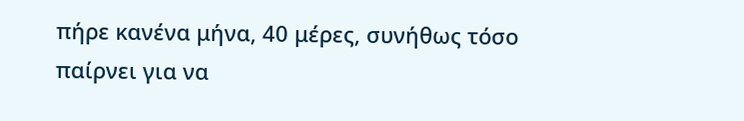πήρε κανένα μήνα, 40 μέρες, συνήθως τόσο παίρνει για να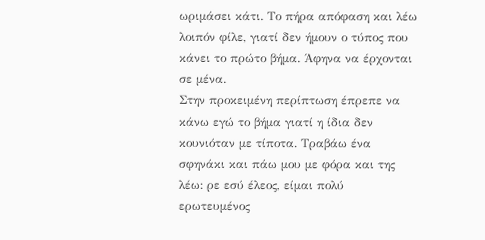ωριμάσει κάτι. Το πήρα απόφαση και λέω λοιπόν φίλε, γιατί δεν ήμουν ο τύπος που κάνει το πρώτο βήμα. Άφηνα να έρχονται σε μένα.
Στην προκειμένη περίπτωση έπρεπε να κάνω εγώ το βήμα γιατί η ίδια δεν κουνιόταν με τίποτα. Τραβάω ένα σφηνάκι και πάω μου με φόρα και της λέω: ρε εσύ έλεος, είμαι πολύ ερωτευμένος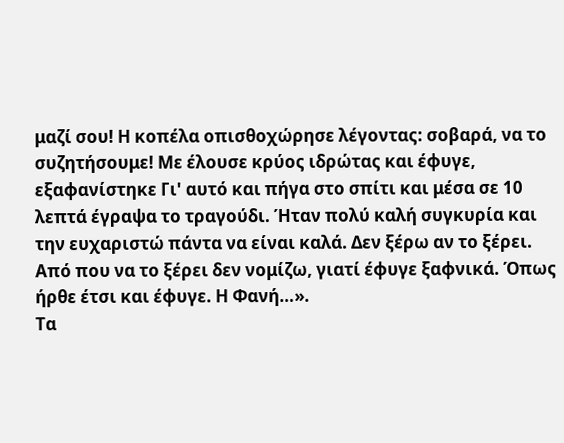μαζί σου! Η κοπέλα οπισθοχώρησε λέγοντας: σοβαρά, να το συζητήσουμε! Με έλουσε κρύος ιδρώτας και έφυγε, εξαφανίστηκε Γι' αυτό και πήγα στο σπίτι και μέσα σε 10 λεπτά έγραψα το τραγούδι. Ήταν πολύ καλή συγκυρία και την ευχαριστώ πάντα να είναι καλά. Δεν ξέρω αν το ξέρει. Από που να το ξέρει δεν νομίζω, γιατί έφυγε ξαφνικά. Όπως ήρθε έτσι και έφυγε. Η Φανή…».
Τα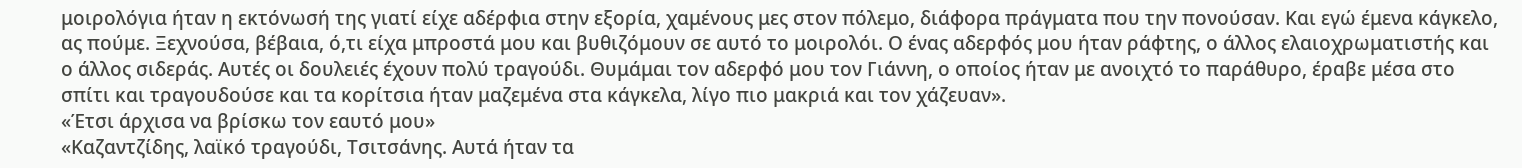μοιρολόγια ήταν η εκτόνωσή της γιατί είχε αδέρφια στην εξορία, χαμένους μες στον πόλεμο, διάφορα πράγματα που την πονούσαν. Και εγώ έμενα κάγκελο, ας πούμε. Ξεχνούσα, βέβαια, ό,τι είχα μπροστά μου και βυθιζόμουν σε αυτό το μοιρολόι. Ο ένας αδερφός μου ήταν ράφτης, ο άλλος ελαιοχρωματιστής και ο άλλος σιδεράς. Αυτές οι δουλειές έχουν πολύ τραγούδι. Θυμάμαι τον αδερφό μου τον Γιάννη, ο οποίος ήταν με ανοιχτό το παράθυρο, έραβε μέσα στο σπίτι και τραγουδούσε και τα κορίτσια ήταν μαζεμένα στα κάγκελα, λίγο πιο μακριά και τον χάζευαν».
«Έτσι άρχισα να βρίσκω τον εαυτό μου»
«Καζαντζίδης, λαϊκό τραγούδι, Τσιτσάνης. Αυτά ήταν τα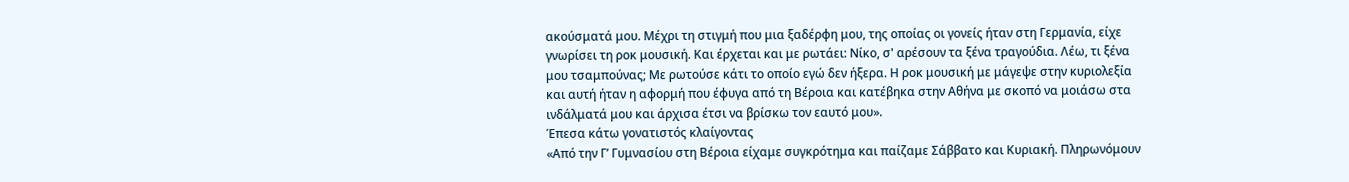ακούσματά μου. Μέχρι τη στιγμή που μια ξαδέρφη μου, της οποίας οι γονείς ήταν στη Γερμανία, είχε γνωρίσει τη ροκ μουσική. Και έρχεται και με ρωτάει: Νίκο, σ' αρέσουν τα ξένα τραγούδια. Λέω, τι ξένα μου τσαμπούνας; Με ρωτούσε κάτι το οποίο εγώ δεν ήξερα. Η ροκ μουσική με μάγεψε στην κυριολεξία και αυτή ήταν η αφορμή που έφυγα από τη Βέροια και κατέβηκα στην Αθήνα με σκοπό να μοιάσω στα ινδάλματά μου και άρχισα έτσι να βρίσκω τον εαυτό μου».
Έπεσα κάτω γονατιστός κλαίγοντας
«Από την Γ’ Γυμνασίου στη Βέροια είχαμε συγκρότημα και παίζαμε Σάββατο και Κυριακή. Πληρωνόμουν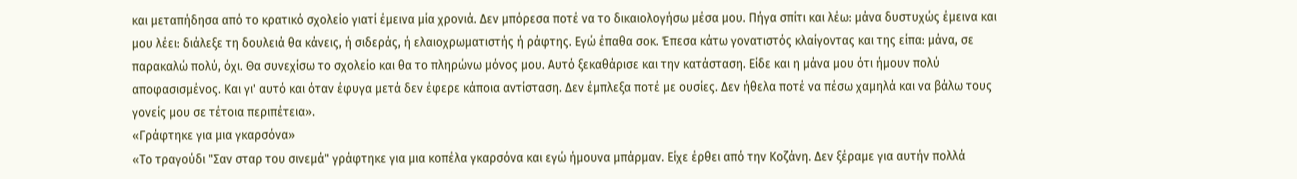και μεταπήδησα από το κρατικό σχολείο γιατί έμεινα μία χρονιά. Δεν μπόρεσα ποτέ να το δικαιολογήσω μέσα μου. Πήγα σπίτι και λέω: μάνα δυστυχώς έμεινα και μου λέει: διάλεξε τη δουλειά θα κάνεις, ή σιδεράς, ή ελαιοχρωματιστής ή ράφτης. Εγώ έπαθα σοκ. Έπεσα κάτω γονατιστός κλαίγοντας και της είπα: μάνα, σε παρακαλώ πολύ, όχι. Θα συνεχίσω το σχολείο και θα το πληρώνω μόνος μου. Αυτό ξεκαθάρισε και την κατάσταση. Είδε και η μάνα μου ότι ήμουν πολύ αποφασισμένος. Και γι' αυτό και όταν έφυγα μετά δεν έφερε κάποια αντίσταση. Δεν έμπλεξα ποτέ με ουσίες. Δεν ήθελα ποτέ να πέσω χαμηλά και να βάλω τους γονείς μου σε τέτοια περιπέτεια».
«Γράφτηκε για μια γκαρσόνα»
«Το τραγούδι "Σαν σταρ του σινεμά" γράφτηκε για μια κοπέλα γκαρσόνα και εγώ ήμουνα μπάρμαν. Είχε έρθει από την Κοζάνη. Δεν ξέραμε για αυτήν πολλά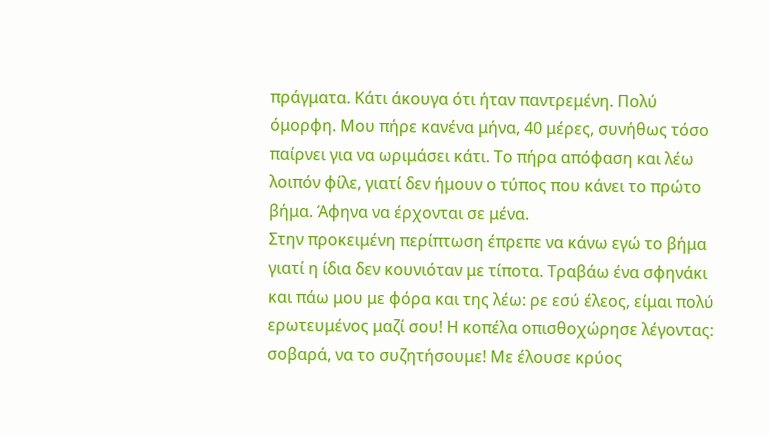πράγματα. Κάτι άκουγα ότι ήταν παντρεμένη. Πολύ όμορφη. Μου πήρε κανένα μήνα, 40 μέρες, συνήθως τόσο παίρνει για να ωριμάσει κάτι. Το πήρα απόφαση και λέω λοιπόν φίλε, γιατί δεν ήμουν ο τύπος που κάνει το πρώτο βήμα. Άφηνα να έρχονται σε μένα.
Στην προκειμένη περίπτωση έπρεπε να κάνω εγώ το βήμα γιατί η ίδια δεν κουνιόταν με τίποτα. Τραβάω ένα σφηνάκι και πάω μου με φόρα και της λέω: ρε εσύ έλεος, είμαι πολύ ερωτευμένος μαζί σου! Η κοπέλα οπισθοχώρησε λέγοντας: σοβαρά, να το συζητήσουμε! Με έλουσε κρύος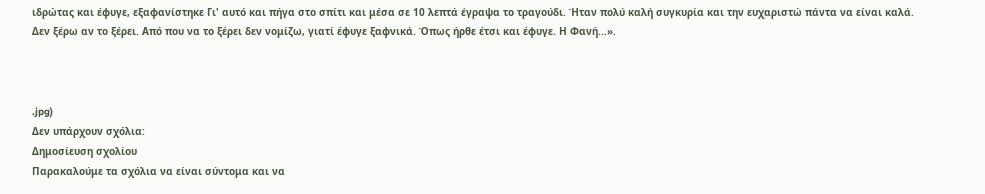ιδρώτας και έφυγε, εξαφανίστηκε Γι' αυτό και πήγα στο σπίτι και μέσα σε 10 λεπτά έγραψα το τραγούδι. Ήταν πολύ καλή συγκυρία και την ευχαριστώ πάντα να είναι καλά. Δεν ξέρω αν το ξέρει. Από που να το ξέρει δεν νομίζω, γιατί έφυγε ξαφνικά. Όπως ήρθε έτσι και έφυγε. Η Φανή…».



.jpg)
Δεν υπάρχουν σχόλια:
Δημοσίευση σχολίου
Παρακαλούμε τα σχόλια να είναι σύντομα και να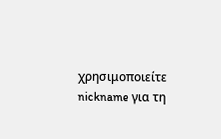χρησιμοποιείτε nickname για τη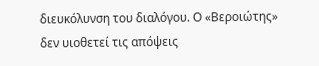διευκόλυνση του διαλόγου. Ο «Βεροιώτης» δεν υιοθετεί τις απόψεις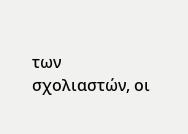των σχολιαστών, οι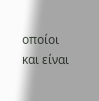οποίοι και είναι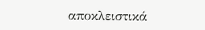αποκλειστικά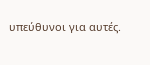υπεύθυνοι για αυτές.